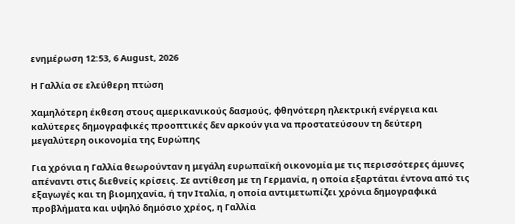ενημέρωση 12:53, 6 August, 2026

H Γαλλία σε ελεύθερη πτώση

Χαμηλότερη έκθεση στους αμερικανικούς δασμούς, φθηνότερη ηλεκτρική ενέργεια και καλύτερες δημογραφικές προοπτικές δεν αρκούν για να προστατεύσουν τη δεύτερη μεγαλύτερη οικονομία της Ευρώπης

Για χρόνια η Γαλλία θεωρούνταν η μεγάλη ευρωπαϊκή οικονομία με τις περισσότερες άμυνες απέναντι στις διεθνείς κρίσεις. Σε αντίθεση με τη Γερμανία, η οποία εξαρτάται έντονα από τις εξαγωγές και τη βιομηχανία, ή την Ιταλία, η οποία αντιμετωπίζει χρόνια δημογραφικά προβλήματα και υψηλό δημόσιο χρέος, η Γαλλία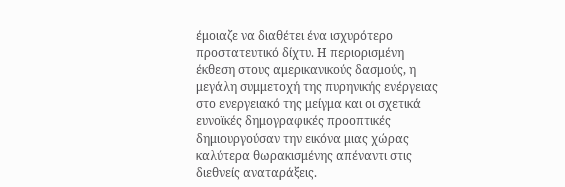έμοιαζε να διαθέτει ένα ισχυρότερο προστατευτικό δίχτυ. Η περιορισμένη έκθεση στους αμερικανικούς δασμούς, η μεγάλη συμμετοχή της πυρηνικής ενέργειας στο ενεργειακό της μείγμα και οι σχετικά ευνοϊκές δημογραφικές προοπτικές δημιουργούσαν την εικόνα μιας χώρας καλύτερα θωρακισμένης απέναντι στις διεθνείς αναταράξεις.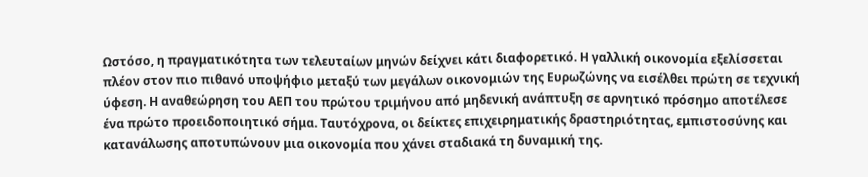Ωστόσο, η πραγματικότητα των τελευταίων μηνών δείχνει κάτι διαφορετικό. Η γαλλική οικονομία εξελίσσεται πλέον στον πιο πιθανό υποψήφιο μεταξύ των μεγάλων οικονομιών της Ευρωζώνης να εισέλθει πρώτη σε τεχνική ύφεση. Η αναθεώρηση του ΑΕΠ του πρώτου τριμήνου από μηδενική ανάπτυξη σε αρνητικό πρόσημο αποτέλεσε ένα πρώτο προειδοποιητικό σήμα. Ταυτόχρονα, οι δείκτες επιχειρηματικής δραστηριότητας, εμπιστοσύνης και κατανάλωσης αποτυπώνουν μια οικονομία που χάνει σταδιακά τη δυναμική της.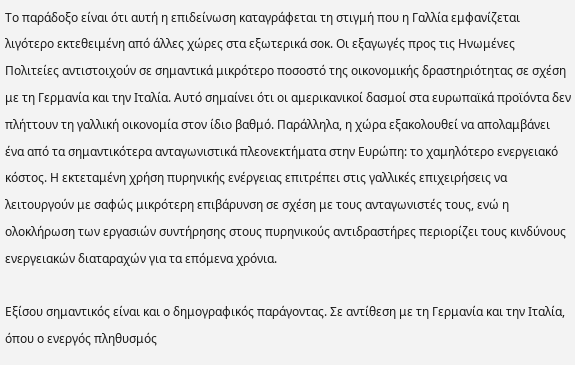Το παράδοξο είναι ότι αυτή η επιδείνωση καταγράφεται τη στιγμή που η Γαλλία εμφανίζεται λιγότερο εκτεθειμένη από άλλες χώρες στα εξωτερικά σοκ. Οι εξαγωγές προς τις Ηνωμένες Πολιτείες αντιστοιχούν σε σημαντικά μικρότερο ποσοστό της οικονομικής δραστηριότητας σε σχέση με τη Γερμανία και την Ιταλία. Αυτό σημαίνει ότι οι αμερικανικοί δασμοί στα ευρωπαϊκά προϊόντα δεν πλήττουν τη γαλλική οικονομία στον ίδιο βαθμό. Παράλληλα, η χώρα εξακολουθεί να απολαμβάνει ένα από τα σημαντικότερα ανταγωνιστικά πλεονεκτήματα στην Ευρώπη: το χαμηλότερο ενεργειακό κόστος. Η εκτεταμένη χρήση πυρηνικής ενέργειας επιτρέπει στις γαλλικές επιχειρήσεις να λειτουργούν με σαφώς μικρότερη επιβάρυνση σε σχέση με τους ανταγωνιστές τους, ενώ η ολοκλήρωση των εργασιών συντήρησης στους πυρηνικούς αντιδραστήρες περιορίζει τους κινδύνους ενεργειακών διαταραχών για τα επόμενα χρόνια.

Εξίσου σημαντικός είναι και ο δημογραφικός παράγοντας. Σε αντίθεση με τη Γερμανία και την Ιταλία, όπου ο ενεργός πληθυσμός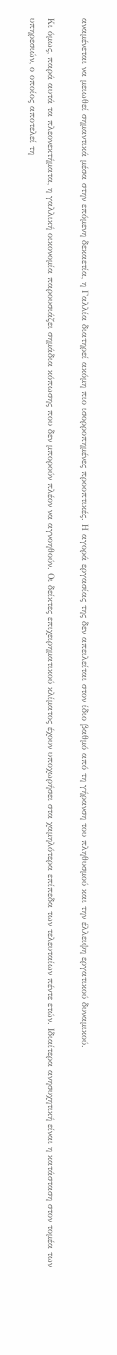αναμένεται να μειωθεί σημαντικά μέσα στην επόμενη δεκαετία, η Γαλλία διατηρεί ακόμη πιο ισορροπημένες προοπτικές. Η αγορά εργασίας της δεν απειλείται στον ίδιο βαθμό από τη γήρανση του πληθυσμού και την έλλειψη εργατικού δυναμικού.

Κι όμως, παρά αυτά τα πλεονεκτήματα, η γαλλική οικονομία παρουσιάζει σημάδια κόπωσης που δεν μπορούν πλέον να αγνοηθούν. Οι δείκτες επιχειρηματικού κλίματος έχουν υποχωρήσει στα χαμηλότερα επίπεδα των τελευταίων πέντε ετών. Ιδιαίτερα ανησυχητική είναι η κατάσταση στον τομέα των υπηρεσιών, ο οποίος αποτελεί τη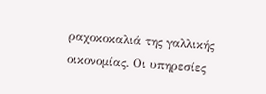ραχοκοκαλιά της γαλλικής οικονομίας. Οι υπηρεσίες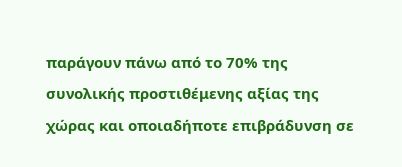παράγουν πάνω από το 70% της συνολικής προστιθέμενης αξίας της χώρας και οποιαδήποτε επιβράδυνση σε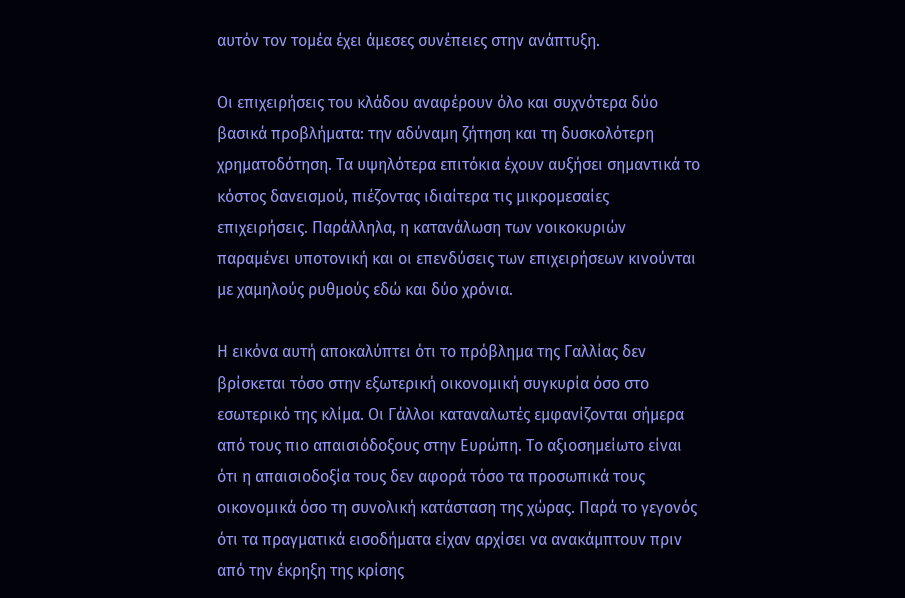αυτόν τον τομέα έχει άμεσες συνέπειες στην ανάπτυξη.

Οι επιχειρήσεις του κλάδου αναφέρουν όλο και συχνότερα δύο βασικά προβλήματα: την αδύναμη ζήτηση και τη δυσκολότερη χρηματοδότηση. Τα υψηλότερα επιτόκια έχουν αυξήσει σημαντικά το κόστος δανεισμού, πιέζοντας ιδιαίτερα τις μικρομεσαίες επιχειρήσεις. Παράλληλα, η κατανάλωση των νοικοκυριών παραμένει υποτονική και οι επενδύσεις των επιχειρήσεων κινούνται με χαμηλούς ρυθμούς εδώ και δύο χρόνια.

Η εικόνα αυτή αποκαλύπτει ότι το πρόβλημα της Γαλλίας δεν βρίσκεται τόσο στην εξωτερική οικονομική συγκυρία όσο στο εσωτερικό της κλίμα. Οι Γάλλοι καταναλωτές εμφανίζονται σήμερα από τους πιο απαισιόδοξους στην Ευρώπη. Το αξιοσημείωτο είναι ότι η απαισιοδοξία τους δεν αφορά τόσο τα προσωπικά τους οικονομικά όσο τη συνολική κατάσταση της χώρας. Παρά το γεγονός ότι τα πραγματικά εισοδήματα είχαν αρχίσει να ανακάμπτουν πριν από την έκρηξη της κρίσης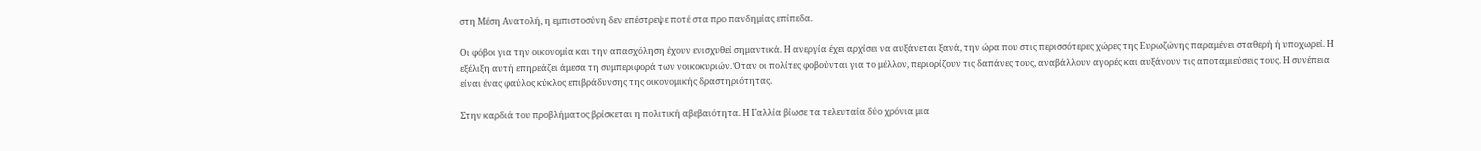στη Μέση Ανατολή, η εμπιστοσύνη δεν επέστρεψε ποτέ στα προ πανδημίας επίπεδα.

Οι φόβοι για την οικονομία και την απασχόληση έχουν ενισχυθεί σημαντικά. Η ανεργία έχει αρχίσει να αυξάνεται ξανά, την ώρα που στις περισσότερες χώρες της Ευρωζώνης παραμένει σταθερή ή υποχωρεί. Η εξέλιξη αυτή επηρεάζει άμεσα τη συμπεριφορά των νοικοκυριών. Όταν οι πολίτες φοβούνται για το μέλλον, περιορίζουν τις δαπάνες τους, αναβάλλουν αγορές και αυξάνουν τις αποταμιεύσεις τους. Η συνέπεια είναι ένας φαύλος κύκλος επιβράδυνσης της οικονομικής δραστηριότητας.

Στην καρδιά του προβλήματος βρίσκεται η πολιτική αβεβαιότητα. Η Γαλλία βίωσε τα τελευταία δύο χρόνια μια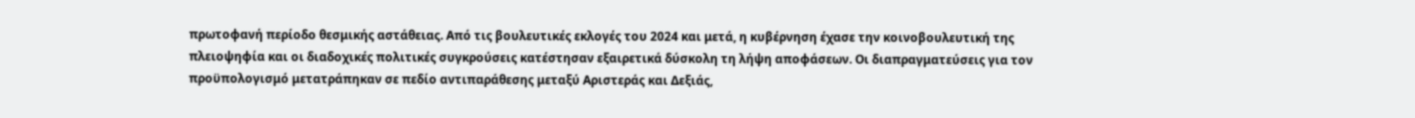πρωτοφανή περίοδο θεσμικής αστάθειας. Από τις βουλευτικές εκλογές του 2024 και μετά, η κυβέρνηση έχασε την κοινοβουλευτική της πλειοψηφία και οι διαδοχικές πολιτικές συγκρούσεις κατέστησαν εξαιρετικά δύσκολη τη λήψη αποφάσεων. Οι διαπραγματεύσεις για τον προϋπολογισμό μετατράπηκαν σε πεδίο αντιπαράθεσης μεταξύ Αριστεράς και Δεξιάς,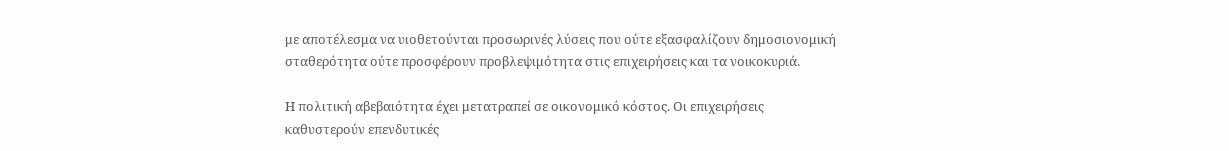με αποτέλεσμα να υιοθετούνται προσωρινές λύσεις που ούτε εξασφαλίζουν δημοσιονομική σταθερότητα ούτε προσφέρουν προβλεψιμότητα στις επιχειρήσεις και τα νοικοκυριά.

Η πολιτική αβεβαιότητα έχει μετατραπεί σε οικονομικό κόστος. Οι επιχειρήσεις καθυστερούν επενδυτικές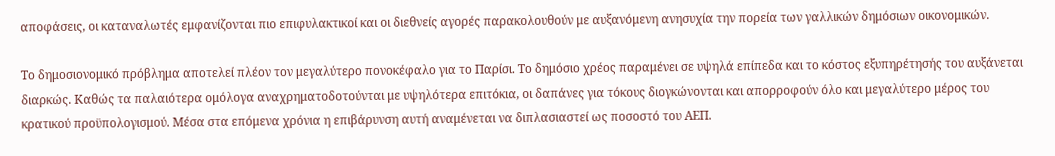αποφάσεις, οι καταναλωτές εμφανίζονται πιο επιφυλακτικοί και οι διεθνείς αγορές παρακολουθούν με αυξανόμενη ανησυχία την πορεία των γαλλικών δημόσιων οικονομικών.

Το δημοσιονομικό πρόβλημα αποτελεί πλέον τον μεγαλύτερο πονοκέφαλο για το Παρίσι. Το δημόσιο χρέος παραμένει σε υψηλά επίπεδα και το κόστος εξυπηρέτησής του αυξάνεται διαρκώς. Καθώς τα παλαιότερα ομόλογα αναχρηματοδοτούνται με υψηλότερα επιτόκια, οι δαπάνες για τόκους διογκώνονται και απορροφούν όλο και μεγαλύτερο μέρος του κρατικού προϋπολογισμού. Μέσα στα επόμενα χρόνια η επιβάρυνση αυτή αναμένεται να διπλασιαστεί ως ποσοστό του ΑΕΠ.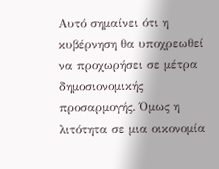Αυτό σημαίνει ότι η κυβέρνηση θα υποχρεωθεί να προχωρήσει σε μέτρα δημοσιονομικής προσαρμογής. Όμως η λιτότητα σε μια οικονομία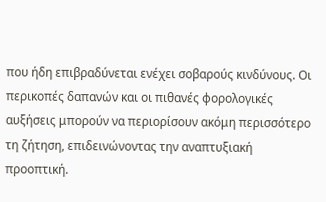που ήδη επιβραδύνεται ενέχει σοβαρούς κινδύνους. Οι περικοπές δαπανών και οι πιθανές φορολογικές αυξήσεις μπορούν να περιορίσουν ακόμη περισσότερο τη ζήτηση, επιδεινώνοντας την αναπτυξιακή προοπτική.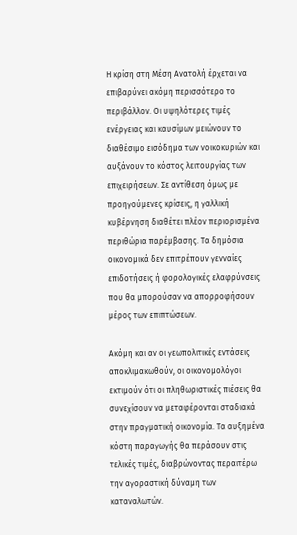Η κρίση στη Μέση Ανατολή έρχεται να επιβαρύνει ακόμη περισσότερο το περιβάλλον. Οι υψηλότερες τιμές ενέργειας και καυσίμων μειώνουν το διαθέσιμο εισόδημα των νοικοκυριών και αυξάνουν το κόστος λειτουργίας των επιχειρήσεων. Σε αντίθεση όμως με προηγούμενες κρίσεις, η γαλλική κυβέρνηση διαθέτει πλέον περιορισμένα περιθώρια παρέμβασης. Τα δημόσια οικονομικά δεν επιτρέπουν γενναίες επιδοτήσεις ή φορολογικές ελαφρύνσεις που θα μπορούσαν να απορροφήσουν μέρος των επιπτώσεων.

Ακόμη και αν οι γεωπολιτικές εντάσεις αποκλιμακωθούν, οι οικονομολόγοι εκτιμούν ότι οι πληθωριστικές πιέσεις θα συνεχίσουν να μεταφέρονται σταδιακά στην πραγματική οικονομία. Τα αυξημένα κόστη παραγωγής θα περάσουν στις τελικές τιμές, διαβρώνοντας περαιτέρω την αγοραστική δύναμη των καταναλωτών.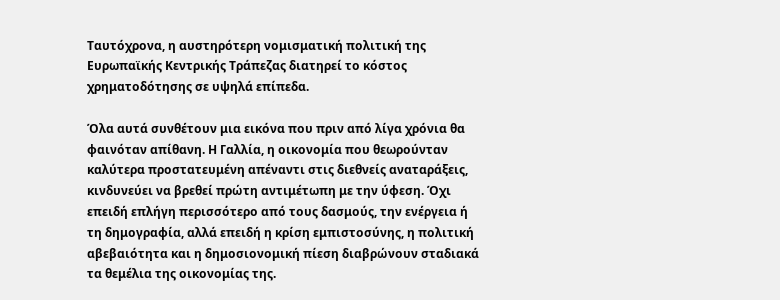Ταυτόχρονα, η αυστηρότερη νομισματική πολιτική της Ευρωπαϊκής Κεντρικής Τράπεζας διατηρεί το κόστος χρηματοδότησης σε υψηλά επίπεδα.

Όλα αυτά συνθέτουν μια εικόνα που πριν από λίγα χρόνια θα φαινόταν απίθανη. Η Γαλλία, η οικονομία που θεωρούνταν καλύτερα προστατευμένη απέναντι στις διεθνείς αναταράξεις, κινδυνεύει να βρεθεί πρώτη αντιμέτωπη με την ύφεση. Όχι επειδή επλήγη περισσότερο από τους δασμούς, την ενέργεια ή τη δημογραφία, αλλά επειδή η κρίση εμπιστοσύνης, η πολιτική αβεβαιότητα και η δημοσιονομική πίεση διαβρώνουν σταδιακά τα θεμέλια της οικονομίας της.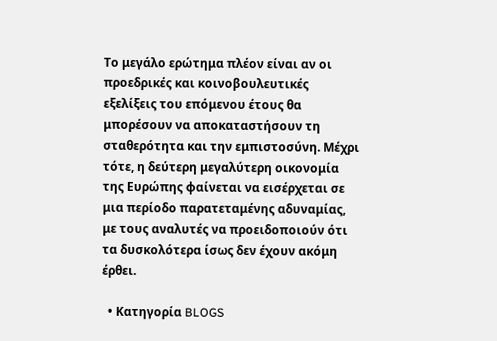Το μεγάλο ερώτημα πλέον είναι αν οι προεδρικές και κοινοβουλευτικές εξελίξεις του επόμενου έτους θα μπορέσουν να αποκαταστήσουν τη σταθερότητα και την εμπιστοσύνη. Μέχρι τότε, η δεύτερη μεγαλύτερη οικονομία της Ευρώπης φαίνεται να εισέρχεται σε μια περίοδο παρατεταμένης αδυναμίας, με τους αναλυτές να προειδοποιούν ότι τα δυσκολότερα ίσως δεν έχουν ακόμη έρθει.

  • Κατηγορία BLOGS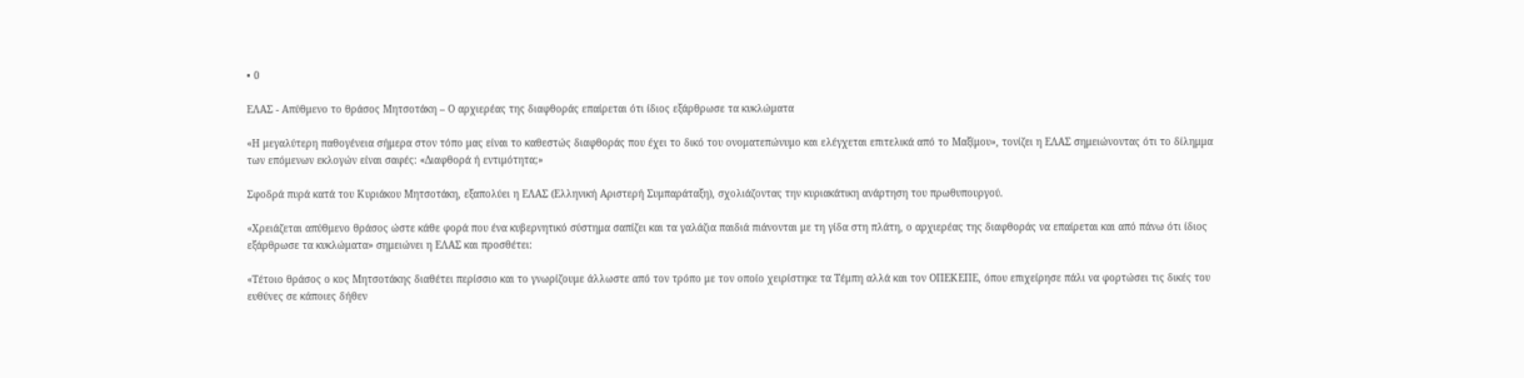• 0

ΕΛΑΣ - Απύθμενο το θράσος Μητσοτάκη – Ο αρχιερέας της διαφθοράς επαίρεται ότι ίδιος εξάρθρωσε τα κυκλώματα

«Η μεγαλύτερη παθογένεια σήμερα στον τόπο μας είναι το καθεστώς διαφθοράς που έχει το δικό του ονοματεπώνυμο και ελέγχεται επιτελικά από το Μαξίμου», τονίζει η ΕΛΑΣ σημειώνοντας ότι το δίλημμα των επόμενων εκλογών είναι σαφές: «Διαφθορά ή εντιμότητα;»

Σφοδρά πυρά κατά του Κυριάκου Μητσοτάκη, εξαπολύει η ΕΛΑΣ (Ελληνική Αριστερή Συμπαράταξη), σχολιάζοντας την κυριακάτικη ανάρτηση του πρωθυπουργού.

«Χρειάζεται απύθμενο θράσος ώστε κάθε φορά που ένα κυβερνητικό σύστημα σαπίζει και τα γαλάζια παιδιά πιάνονται με τη γίδα στη πλάτη, ο αρχιερέας της διαφθοράς να επαίρεται και από πάνω ότι ίδιος εξάρθρωσε τα κυκλώματα» σημειώνει η ΕΛΑΣ και προσθέτει:

«Τέτοιο θράσος ο κος Μητσοτάκης διαθέτει περίσσιο και το γνωρίζουμε άλλωστε από τον τρόπο με τον οποίο χειρίστηκε τα Τέμπη αλλά και τον ΟΠΕΚΕΠΕ, όπου επιχείρησε πάλι να φορτώσει τις δικές του ευθύνες σε κάποιες δήθεν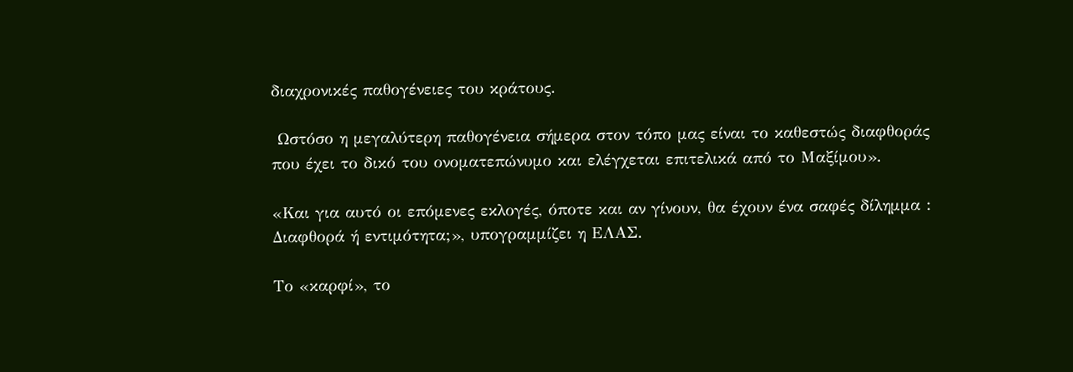διαχρονικές παθογένειες του κράτους.

 Ωστόσο η μεγαλύτερη παθογένεια σήμερα στον τόπο μας είναι το καθεστώς διαφθοράς που έχει το δικό του ονοματεπώνυμο και ελέγχεται επιτελικά από το Μαξίμου».

«Και για αυτό οι επόμενες εκλογές, όποτε και αν γίνουν, θα έχουν ένα σαφές δίλημμα : Διαφθορά ή εντιμότητα;», υπογραμμίζει η ΕΛΑΣ.

Το «καρφί», το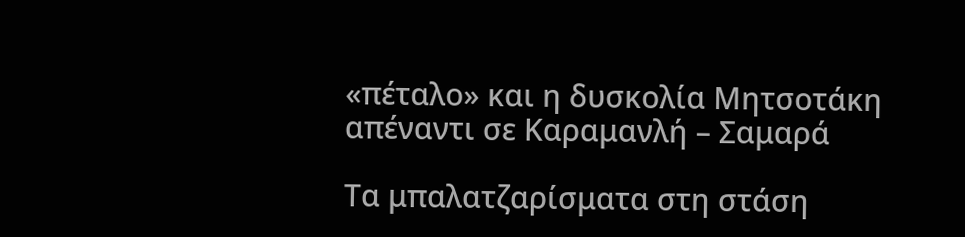«πέταλο» και η δυσκολία Μητσοτάκη απέναντι σε Καραμανλή – Σαμαρά

Τα μπαλατζαρίσματα στη στάση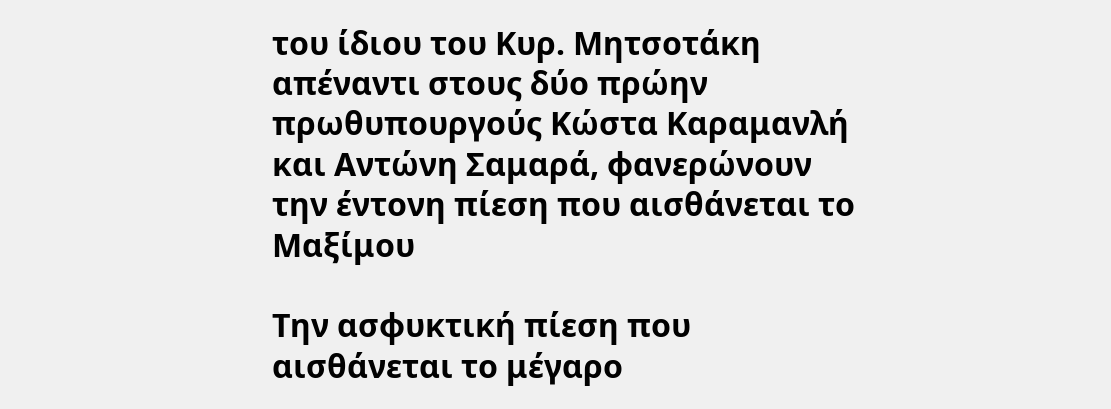του ίδιου του Κυρ. Μητσοτάκη απέναντι στους δύο πρώην πρωθυπουργούς Κώστα Καραμανλή και Αντώνη Σαμαρά, φανερώνουν την έντονη πίεση που αισθάνεται το Μαξίμου

Την ασφυκτική πίεση που αισθάνεται το μέγαρο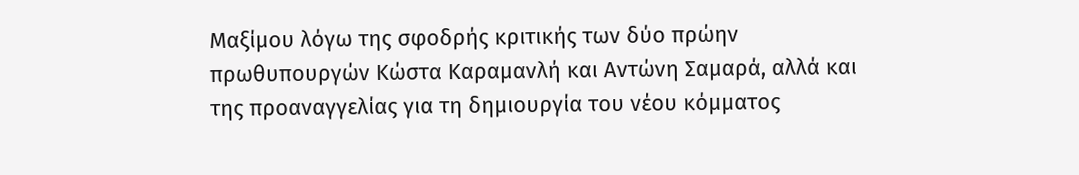Μαξίμου λόγω της σφοδρής κριτικής των δύο πρώην πρωθυπουργών Κώστα Καραμανλή και Αντώνη Σαμαρά, αλλά και της προαναγγελίας για τη δημιουργία του νέου κόμματος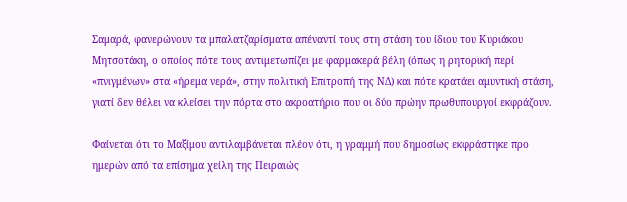Σαμαρά, φανερώνουν τα μπαλατζαρίσματα απέναντί τους στη στάση του ίδιου του Κυριάκου Μητσοτάκη, ο οποίος πότε τους αντιμετωπίζει με φαρμακερά βέλη (όπως η ρητορική περί «πνιγμένων» στα «ήρεμα νερά», στην πολιτική Επιτροπή της ΝΔ) και πότε κρατάει αμυντική στάση, γιατί δεν θέλει να κλείσει την πόρτα στο ακροατήριο που οι δύο πρώην πρωθυπουργοί εκφράζουν.

Φαίνεται ότι το Μαξίμου αντιλαμβάνεται πλέον ότι, η γραμμή που δημοσίως εκφράστηκε προ ημερών από τα επίσημα χείλη της Πειραιώς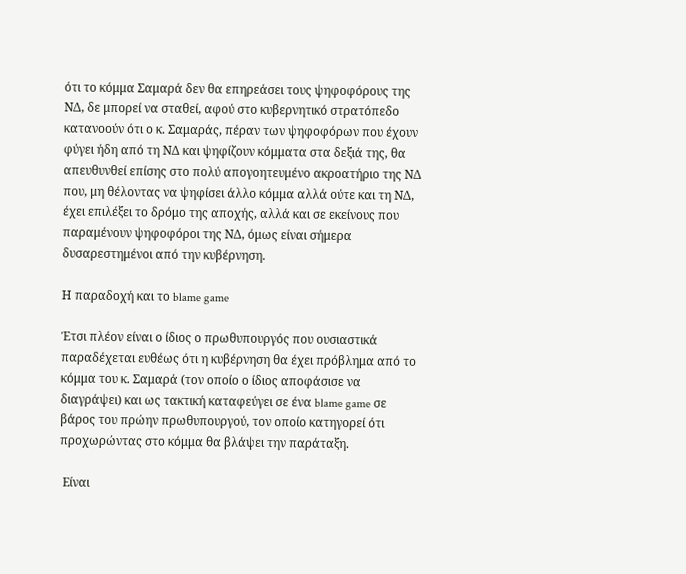ότι το κόμμα Σαμαρά δεν θα επηρεάσει τους ψηφοφόρους της ΝΔ, δε μπορεί να σταθεί, αφού στο κυβερνητικό στρατόπεδο κατανοούν ότι ο κ. Σαμαράς, πέραν των ψηφοφόρων που έχουν φύγει ήδη από τη ΝΔ και ψηφίζουν κόμματα στα δεξιά της, θα απευθυνθεί επίσης στο πολύ απογοητευμένο ακροατήριο της ΝΔ που, μη θέλοντας να ψηφίσει άλλο κόμμα αλλά ούτε και τη ΝΔ, έχει επιλέξει το δρόμο της αποχής, αλλά και σε εκείνους που παραμένουν ψηφοφόροι της ΝΔ, όμως είναι σήμερα δυσαρεστημένοι από την κυβέρνηση.

Η παραδοχή και το blame game

Έτσι πλέον είναι ο ίδιος ο πρωθυπουργός που ουσιαστικά παραδέχεται ευθέως ότι η κυβέρνηση θα έχει πρόβλημα από το κόμμα του κ. Σαμαρά (τον οποίο ο ίδιος αποφάσισε να διαγράψει) και ως τακτική καταφεύγει σε ένα blame game σε βάρος του πρώην πρωθυπουργού, τον οποίο κατηγορεί ότι προχωρώντας στο κόμμα θα βλάψει την παράταξη.

 Είναι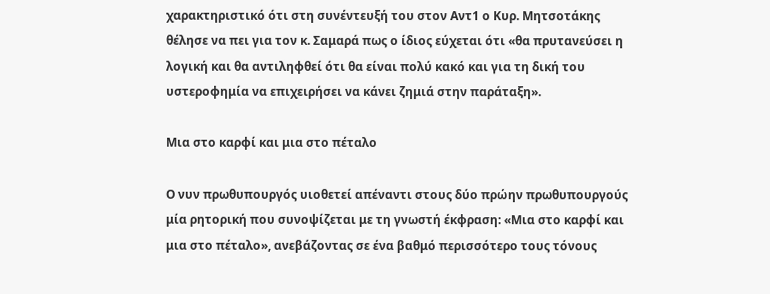χαρακτηριστικό ότι στη συνέντευξή του στον Αντ1 ο Κυρ. Μητσοτάκης θέλησε να πει για τον κ. Σαμαρά πως ο ίδιος εύχεται ότι «θα πρυτανεύσει η λογική και θα αντιληφθεί ότι θα είναι πολύ κακό και για τη δική του υστεροφημία να επιχειρήσει να κάνει ζημιά στην παράταξη».

Μια στο καρφί και μια στο πέταλο

Ο νυν πρωθυπουργός υιοθετεί απέναντι στους δύο πρώην πρωθυπουργούς μία ρητορική που συνοψίζεται με τη γνωστή έκφραση: «Μια στο καρφί και μια στο πέταλο», ανεβάζοντας σε ένα βαθμό περισσότερο τους τόνους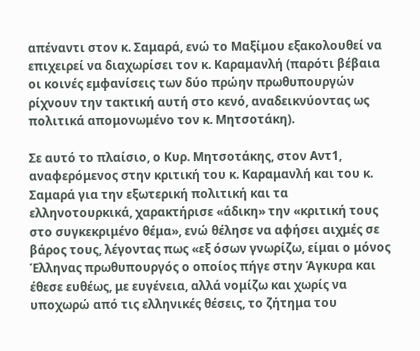απέναντι στον κ. Σαμαρά, ενώ το Μαξίμου εξακολουθεί να επιχειρεί να διαχωρίσει τον κ. Καραμανλή (παρότι βέβαια οι κοινές εμφανίσεις των δύο πρώην πρωθυπουργών ρίχνουν την τακτική αυτή στο κενό, αναδεικνύοντας ως πολιτικά απομονωμένο τον κ. Μητσοτάκη).

Σε αυτό το πλαίσιο, ο Κυρ. Μητσοτάκης, στον Αντ1, αναφερόμενος στην κριτική του κ. Καραμανλή και του κ. Σαμαρά για την εξωτερική πολιτική και τα ελληνοτουρκικά, χαρακτήρισε «άδικη» την «κριτική τους στο συγκεκριμένο θέμα», ενώ θέλησε να αφήσει αιχμές σε βάρος τους, λέγοντας πως «εξ όσων γνωρίζω, είμαι ο μόνος Έλληνας πρωθυπουργός ο οποίος πήγε στην Άγκυρα και έθεσε ευθέως, με ευγένεια, αλλά νομίζω και χωρίς να υποχωρώ από τις ελληνικές θέσεις, το ζήτημα του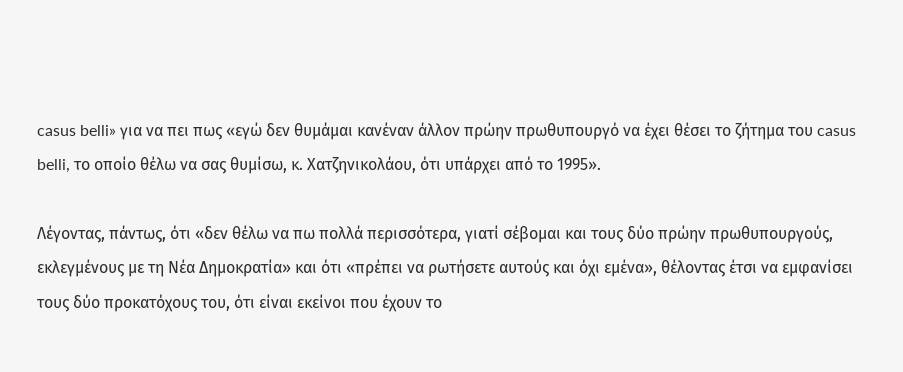casus belli» για να πει πως «εγώ δεν θυμάμαι κανέναν άλλον πρώην πρωθυπουργό να έχει θέσει το ζήτημα του casus belli, το οποίο θέλω να σας θυμίσω, κ. Χατζηνικολάου, ότι υπάρχει από το 1995».

Λέγοντας, πάντως, ότι «δεν θέλω να πω πολλά περισσότερα, γιατί σέβομαι και τους δύο πρώην πρωθυπουργούς, εκλεγμένους με τη Νέα Δημοκρατία» και ότι «πρέπει να ρωτήσετε αυτούς και όχι εμένα», θέλοντας έτσι να εμφανίσει τους δύο προκατόχους του, ότι είναι εκείνοι που έχουν το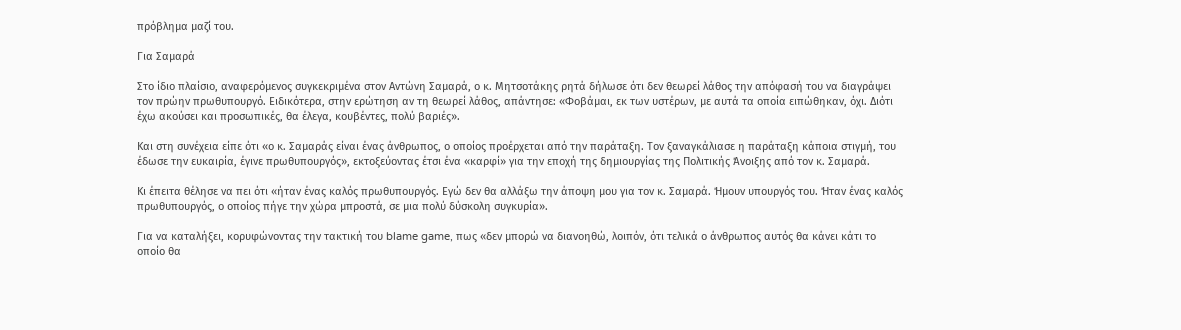πρόβλημα μαζί του.

Για Σαμαρά

Στο ίδιο πλαίσιο, αναφερόμενος συγκεκριμένα στον Αντώνη Σαμαρά, ο κ. Μητσοτάκης ρητά δήλωσε ότι δεν θεωρεί λάθος την απόφασή του να διαγράψει τον πρώην πρωθυπουργό. Ειδικότερα, στην ερώτηση αν τη θεωρεί λάθος, απάντησε: «Φοβάμαι, εκ των υστέρων, με αυτά τα οποία ειπώθηκαν, όχι. Διότι έχω ακούσει και προσωπικές, θα έλεγα, κουβέντες, πολύ βαριές».

Και στη συνέχεια είπε ότι «ο κ. Σαμαράς είναι ένας άνθρωπος, ο οποίος προέρχεται από την παράταξη. Τον ξαναγκάλιασε η παράταξη κάποια στιγμή, του έδωσε την ευκαιρία, έγινε πρωθυπουργός», εκτοξεύοντας έτσι ένα «καρφί» για την εποχή της δημιουργίας της Πολιτικής Άνοιξης από τον κ. Σαμαρά.

Κι έπειτα θέλησε να πει ότι «ήταν ένας καλός πρωθυπουργός. Εγώ δεν θα αλλάξω την άποψη μου για τον κ. Σαμαρά. Ήμουν υπουργός του. Ήταν ένας καλός πρωθυπουργός, ο οποίος πήγε την χώρα μπροστά, σε μια πολύ δύσκολη συγκυρία».

Για να καταλήξει, κορυφώνοντας την τακτική του blame game, πως «δεν μπορώ να διανοηθώ, λοιπόν, ότι τελικά ο άνθρωπος αυτός θα κάνει κάτι το οποίο θα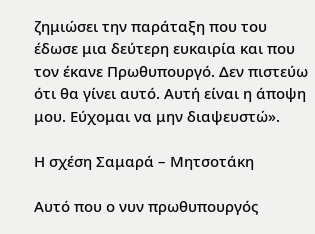ζημιώσει την παράταξη που του έδωσε μια δεύτερη ευκαιρία και που τον έκανε Πρωθυπουργό. Δεν πιστεύω ότι θα γίνει αυτό. Αυτή είναι η άποψη μου. Εύχομαι να μην διαψευστώ».

Η σχέση Σαμαρά – Μητσοτάκη

Αυτό που ο νυν πρωθυπουργός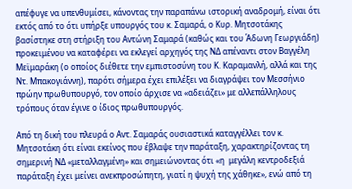απέφυγε να υπενθυμίσει, κάνοντας την παραπάνω ιστορική αναδρομή, είναι ότι εκτός από το ότι υπήρξε υπουργός του κ. Σαμαρά, ο Κυρ. Μητσοτάκης βασίστηκε στη στήριξη του Αντώνη Σαμαρά (καθώς και του Άδωνη Γεωργιάδη) προκειμένου να καταφέρει να εκλεγεί αρχηγός της ΝΔ απέναντι στον Βαγγέλη Μεϊμαράκη (ο οποίος διέθετε την εμπιστοσύνη του Κ. Καραμανλή, αλλά και της Ντ. Μπακογιάννη), παρότι σήμερα έχει επιλέξει να διαγράψει τον Μεσσήνιο πρώην πρωθυπουργό, τον οποίο άρχισε να «αδειάζει» με αλλεπάλληλους τρόπους όταν έγινε ο ίδιος πρωθυπουργός.

Από τη δική του πλευρά ο Αντ. Σαμαράς ουσιαστικά καταγγέλλει τον κ. Μητσοτάκη ότι είναι εκείνος που έβλαψε την παράταξη, χαρακτηρίζοντας τη σημερινή ΝΔ «μεταλλαγμένη» και σημειώνοντας ότι «η  μεγάλη κεντροδεξιά παράταξη έχει μείνει ανεκπροσώπητη, γιατί η ψυχή της χάθηκε», ενώ από τη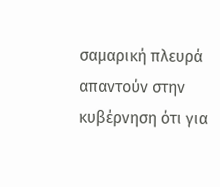σαμαρική πλευρά απαντούν στην κυβέρνηση ότι για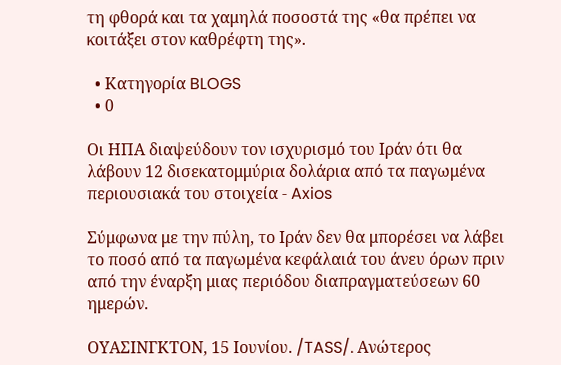τη φθορά και τα χαμηλά ποσοστά της «θα πρέπει να κοιτάξει στον καθρέφτη της».

  • Κατηγορία BLOGS
  • 0

Οι ΗΠΑ διαψεύδουν τον ισχυρισμό του Ιράν ότι θα λάβουν 12 δισεκατομμύρια δολάρια από τα παγωμένα περιουσιακά του στοιχεία - Axios

Σύμφωνα με την πύλη, το Ιράν δεν θα μπορέσει να λάβει το ποσό από τα παγωμένα κεφάλαιά του άνευ όρων πριν από την έναρξη μιας περιόδου διαπραγματεύσεων 60 ημερών.

ΟΥΑΣΙΝΓΚΤΟΝ, 15 Ιουνίου. /TASS/. Ανώτερος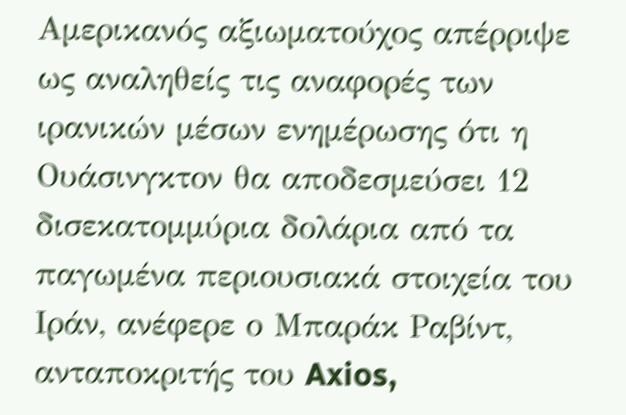Αμερικανός αξιωματούχος απέρριψε ως αναληθείς τις αναφορές των ιρανικών μέσων ενημέρωσης ότι η Ουάσινγκτον θα αποδεσμεύσει 12 δισεκατομμύρια δολάρια από τα παγωμένα περιουσιακά στοιχεία του Ιράν, ανέφερε ο Μπαράκ Ραβίντ, ανταποκριτής του Axios,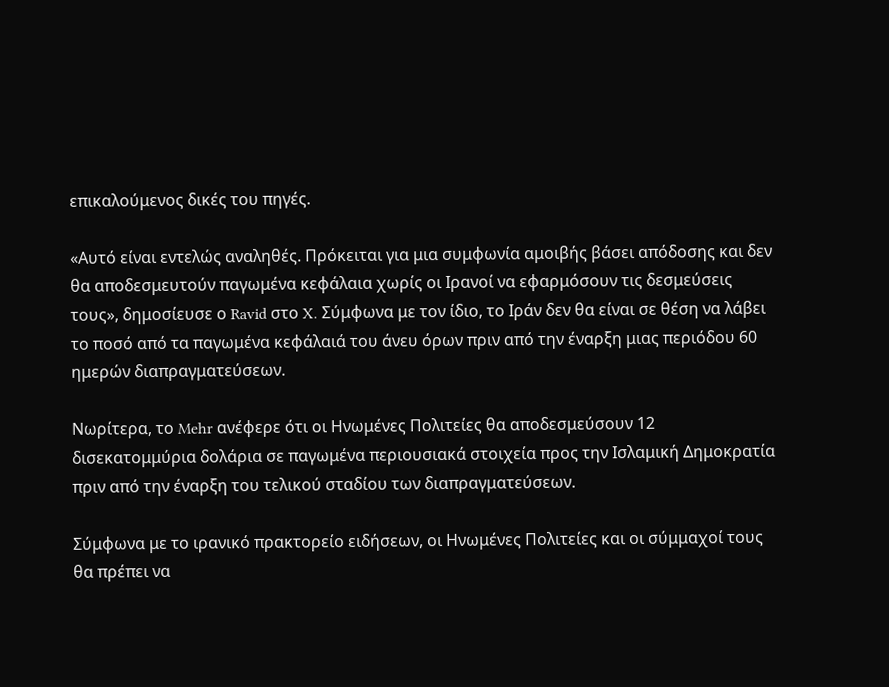επικαλούμενος δικές του πηγές.

«Αυτό είναι εντελώς αναληθές. Πρόκειται για μια συμφωνία αμοιβής βάσει απόδοσης και δεν θα αποδεσμευτούν παγωμένα κεφάλαια χωρίς οι Ιρανοί να εφαρμόσουν τις δεσμεύσεις τους», δημοσίευσε ο Ravid στο X. Σύμφωνα με τον ίδιο, το Ιράν δεν θα είναι σε θέση να λάβει το ποσό από τα παγωμένα κεφάλαιά του άνευ όρων πριν από την έναρξη μιας περιόδου 60 ημερών διαπραγματεύσεων.

Νωρίτερα, το Mehr ανέφερε ότι οι Ηνωμένες Πολιτείες θα αποδεσμεύσουν 12 δισεκατομμύρια δολάρια σε παγωμένα περιουσιακά στοιχεία προς την Ισλαμική Δημοκρατία πριν από την έναρξη του τελικού σταδίου των διαπραγματεύσεων.

Σύμφωνα με το ιρανικό πρακτορείο ειδήσεων, οι Ηνωμένες Πολιτείες και οι σύμμαχοί τους θα πρέπει να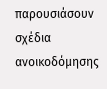παρουσιάσουν σχέδια ανοικοδόμησης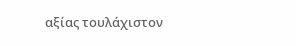αξίας τουλάχιστον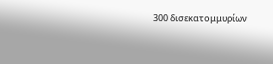300 δισεκατομμυρίων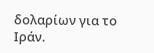δολαρίων για το Ιράν.